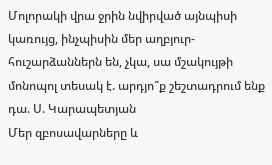Մոլորակի վրա ջրին նվիրված այնպիսի կառույց, ինչպիսին մեր աղբյուր-հուշարձաններն են, չկա, սա մշակույթի մոնոպոլ տեսակ է. արդյո՞ք շեշտադրում ենք դա. Ս. Կարապետյան
Մեր զբոսավարները և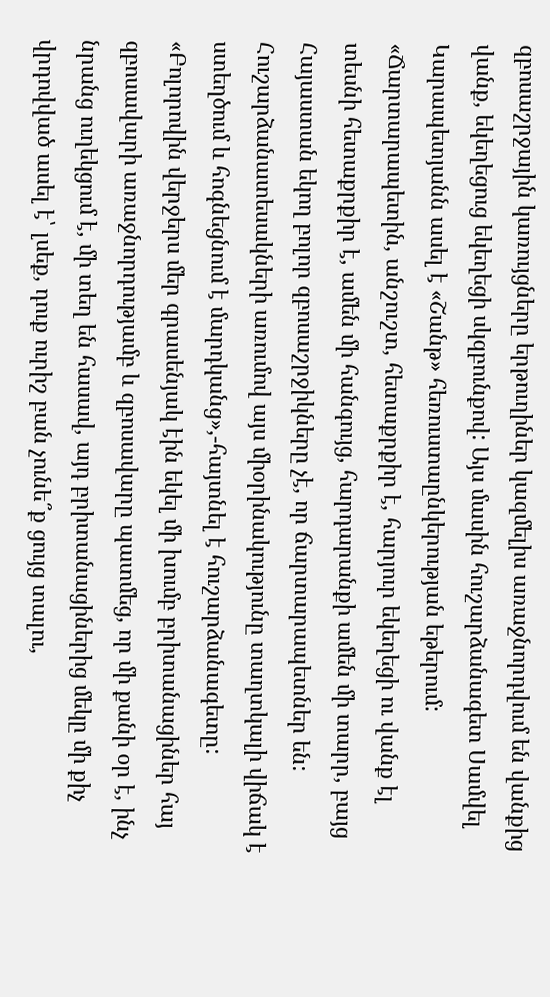զբոսաշրջային կառույցները երթուղիներ կազմելիս առաջնորդվում են վանքից վանք, եկեղեցուց եկեղեցի սկզբունքով: Այս մասին հուշարձանագետ Սամվել Կարապետյանն ասել է «Շանթ» հեռուստաընկերության եթերում:
«Ճարտարապետին, անշուշտ, հետաքրքիր է, հարյուր եկեղեցի ու վանք էլ տեսնի հետաքրքիր է, ամեն մի հանգույց, հարդարանքի ամեն մի տարր, բայց Հայաստան եկող բոլոր զբոսաշրջիկները չէ, որ ճարտարապետներ են: Հուշարձանատեսակների առումով այս միօրինակությունը տաղտկալի վիճակ է ստեղծում և հոգնեցնում է մարդկանց»,-հայտնել է հուշարձանագետը:
«Բոլորովին վերջերս մեր գրասենյակ էին եկել մի խումբ բրիտանացիներ հայ զբոսավարի առաջնորդությամբ և զբոսավարը պատմեց, որ մի քանի օր է, ինչ նրանց ուղեկցում է, մի տեղ են հասավ, այդ բրիտանացիներից մեկը մի քիչ վրդովված ասել է՝ լսեք, դուք ուրիշ բան չունե՞ք ցույց տալու,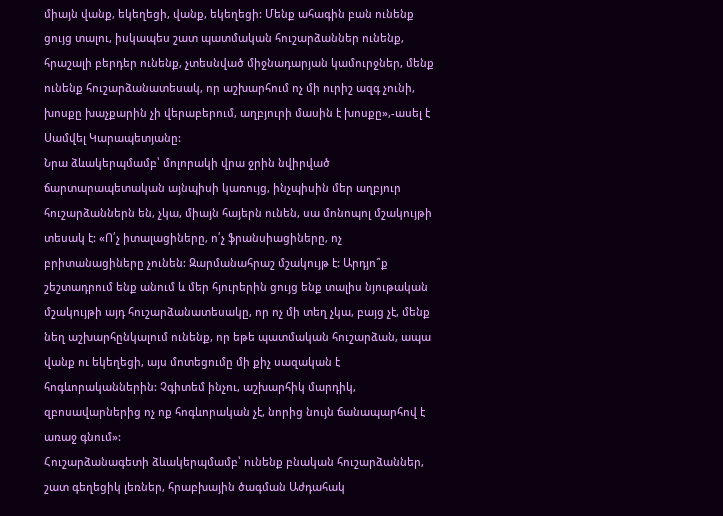միայն վանք, եկեղեցի, վանք, եկեղեցի: Մենք ահագին բան ունենք ցույց տալու, իսկապես շատ պատմական հուշարձաններ ունենք, հրաշալի բերդեր ունենք, չտեսնված միջնադարյան կամուրջներ, մենք ունենք հուշարձանատեսակ, որ աշխարհում ոչ մի ուրիշ ազգ չունի, խոսքը խաչքարին չի վերաբերում, աղբյուրի մասին է խոսքը»,-ասել է Սամվել Կարապետյանը:
Նրա ձևակերպմամբ՝ մոլորակի վրա ջրին նվիրված ճարտարապետական այնպիսի կառույց, ինչպիսին մեր աղբյուր հուշարձաններն են, չկա, միայն հայերն ունեն, սա մոնոպոլ մշակույթի տեսակ է: «Ո՛չ իտալացիները, ո՛չ ֆրանսիացիները, ոչ բրիտանացիները չունեն: Զարմանահրաշ մշակույթ է: Արդյո՞ք շեշտադրում ենք անում և մեր հյուրերին ցույց ենք տալիս նյութական մշակույթի այդ հուշարձանատեսակը, որ ոչ մի տեղ չկա, բայց չէ, մենք նեղ աշխարհընկալում ունենք, որ եթե պատմական հուշարձան, ապա վանք ու եկեղեցի, այս մոտեցումը մի քիչ սազական է հոգևորականներին: Չգիտեմ ինչու, աշխարհիկ մարդիկ, զբոսավարներից ոչ ոք հոգևորական չէ, նորից նույն ճանապարհով է առաջ գնում»:
Հուշարձանագետի ձևակերպմամբ՝ ունենք բնական հուշարձաններ, շատ գեղեցիկ լեռներ, հրաբխային ծագման Աժդահակ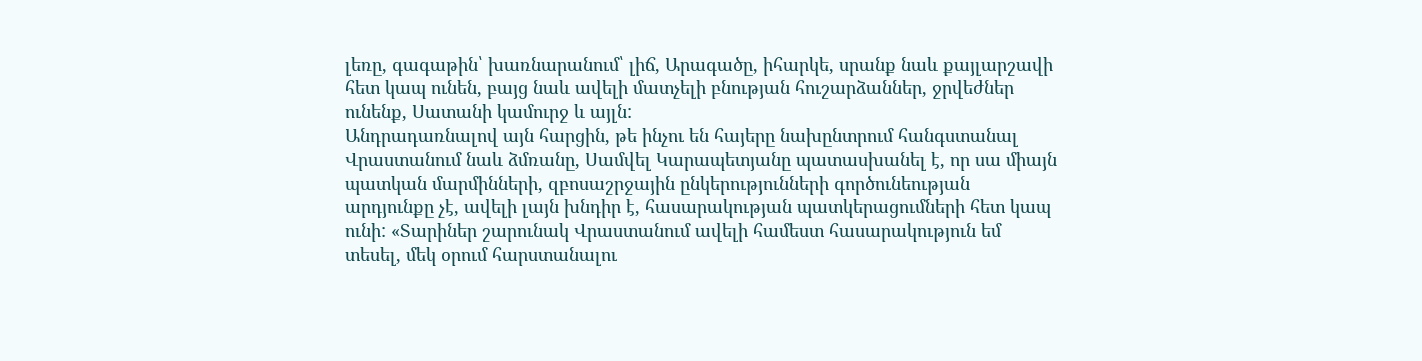լեռը, գագաթին՝ խառնարանում՝ լիճ, Արագածը, իհարկե, սրանք նաև քայլարշավի հետ կապ ունեն, բայց նաև ավելի մատչելի բնության հուշարձաններ, ջրվեժներ ունենք, Սատանի կամուրջ և այլն:
Անդրադառնալով այն հարցին, թե ինչու են հայերը նախընտրում հանգստանալ Վրաստանում նաև ձմռանը, Սամվել Կարապետյանը պատասխանել է, որ սա միայն պատկան մարմինների, զբոսաշրջային ընկերությունների գործունեության արդյունքը չէ, ավելի լայն խնդիր է, հասարակության պատկերացումների հետ կապ ունի: «Տարիներ շարունակ Վրաստանում ավելի համեստ հասարակություն եմ տեսել, մեկ օրում հարստանալու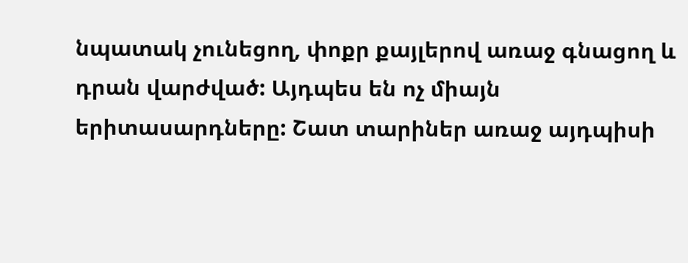նպատակ չունեցող, փոքր քայլերով առաջ գնացող և դրան վարժված: Այդպես են ոչ միայն երիտասարդները: Շատ տարիներ առաջ այդպիսի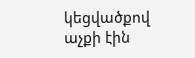կեցվածքով աչքի էին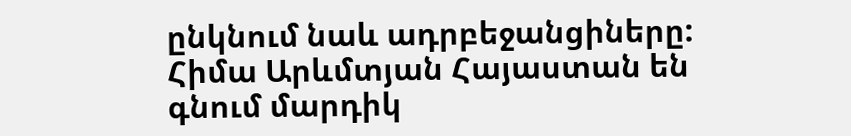ընկնում նաև ադրբեջանցիները: Հիմա Արևմտյան Հայաստան են գնում մարդիկ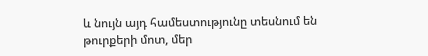և նույն այդ համեստությունը տեսնում են թուրքերի մոտ, մեր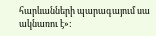հարևանների պարագայում սա ակնառու է»: